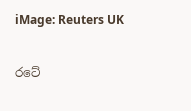iMage: Reuters UK

රටේ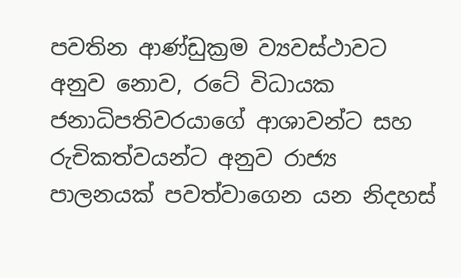පවතින ආණ්ඩුක්‍රම ව්‍යවස්ථාවට අනුව නොව, රටේ විධායක ජනාධිපතිවරයාගේ ආශාවන්ට සහ රුචිකත්වයන්ට අනුව රාජ්‍ය පාලනයක් පවත්වාගෙන යන නිදහස්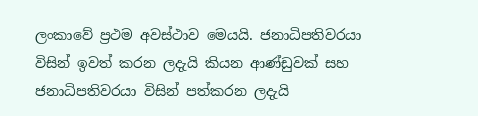ලංකාවේ ප්‍රථම අවස්ථාව මෙයයි. ජනාධිපතිවරයා විසින් ඉවත් කරන ලදැයි කියන ආණ්ඩුවක් සහ ජනාධිපතිවරයා විසින් පත්කරන ලදැයි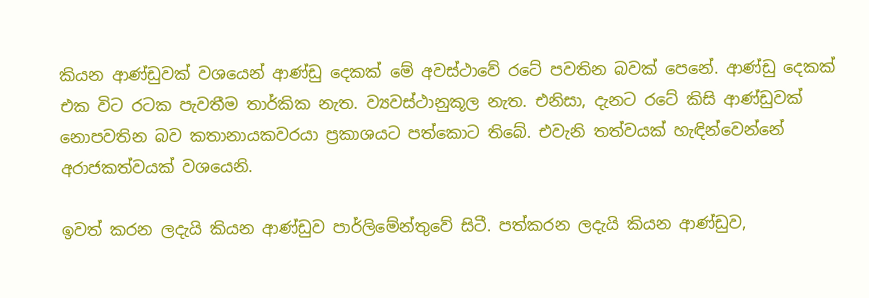කියන ආණ්ඩුවක් වශයෙන් ආණ්ඩු දෙකක් මේ අවස්ථාවේ රටේ පවතින බවක් පෙනේ. ආණ්ඩු දෙකක් එක විට රටක පැවතීම තාර්කික නැත. ව්‍යවස්ථානුකූල නැත. එනිසා, දැනට රටේ කිසි ආණ්ඩුවක් නොපවතින බව කතානායකවරයා ප්‍රකාශයට පත්කොට තිබේ. එවැනි තත්වයක් හැඳින්වෙන්නේ අරාජකත්වයක් වශයෙනි.

ඉවත් කරන ලදැයි කියන ආණ්ඩුව පාර්ලිමේන්තුවේ සිටී. පත්කරන ලදැයි කියන ආණ්ඩුව,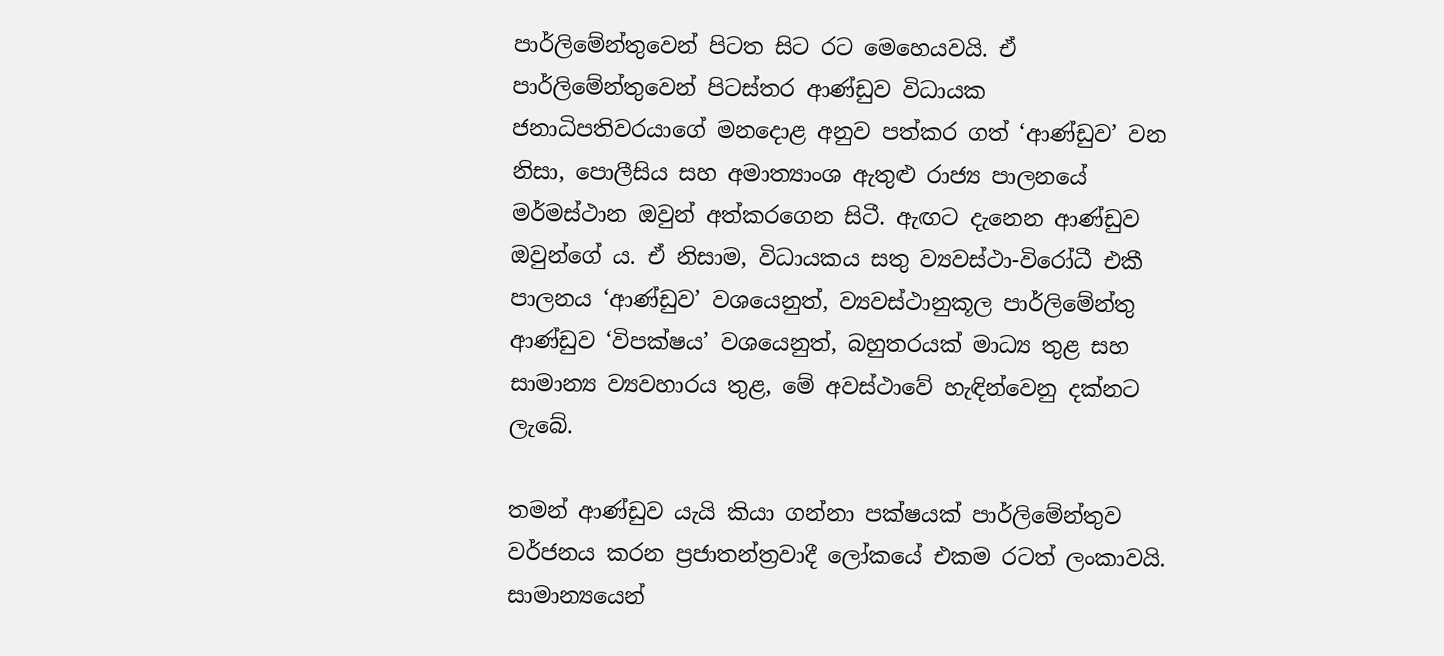පාර්ලිමේන්තුවෙන් පිටත සිට රට මෙහෙයවයි. ඒ පාර්ලිමේන්තුවෙන් පිටස්තර ආණ්ඩුව විධායක ජනාධිපතිවරයාගේ මනදොළ අනුව පත්කර ගත් ‘ආණ්ඩුව’ වන නිසා, පොලීසිය සහ අමාත්‍යාංශ ඇතුළු රාජ්‍ය පාලනයේ මර්මස්ථාන ඔවුන් අත්කරගෙන සිටී. ඇඟට දැනෙන ආණ්ඩුව ඔවුන්ගේ ය. ඒ නිසාම, විධායකය සතු ව්‍යවස්ථා-විරෝධී එකී පාලනය ‘ආණ්ඩුව’ වශයෙනුත්, ව්‍යවස්ථානුකූල පාර්ලිමේන්තු ආණ්ඩුව ‘විපක්ෂය’ වශයෙනුත්, බහුතරයක් මාධ්‍ය තුළ සහ සාමාන්‍ය ව්‍යවහාරය තුළ, මේ අවස්ථාවේ හැඳින්වෙනු දක්නට ලැබේ.

තමන් ආණ්ඩුව යැයි කියා ගන්නා පක්ෂයක් පාර්ලිමේන්තුව වර්ජනය කරන ප්‍රජාතන්ත්‍රවාදී ලෝකයේ එකම රටත් ලංකාවයි. සාමාන්‍යයෙන්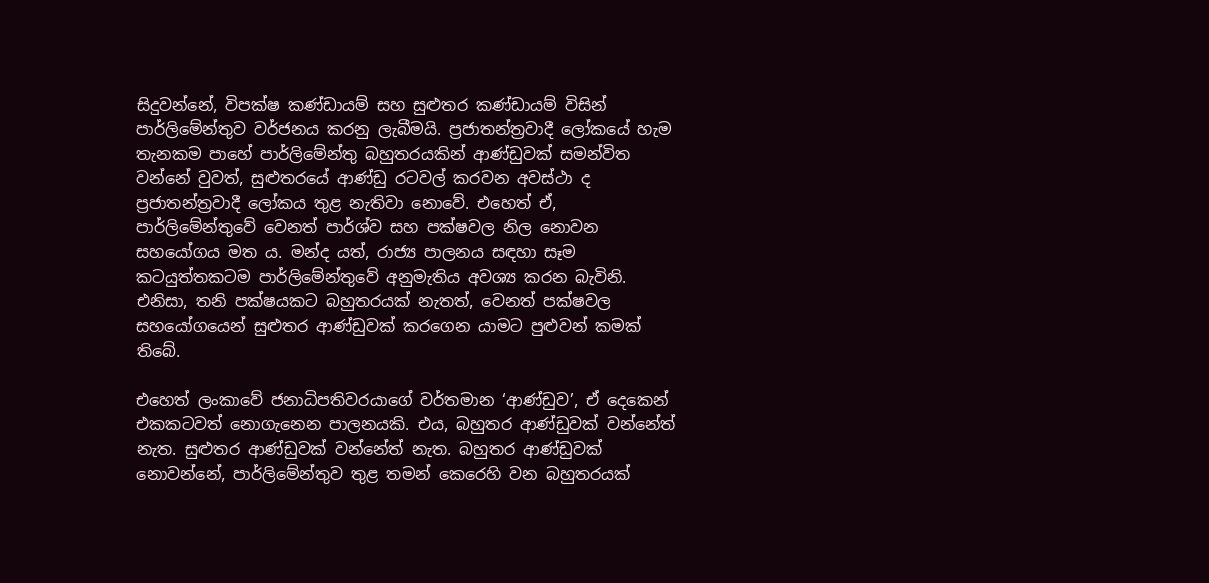සිදුවන්නේ, විපක්ෂ කණ්ඩායම් සහ සුළුතර කණ්ඩායම් විසින් පාර්ලිමේන්තුව වර්ජනය කරනු ලැබීමයි. ප්‍රජාතන්ත්‍රවාදී ලෝකයේ හැම තැනකම පාහේ පාර්ලිමේන්තු බහුතරයකින් ආණ්ඩුවක් සමන්විත වන්නේ වුවත්, සුළුතරයේ ආණ්ඩු රටවල් කරවන අවස්ථා ද ප්‍රජාතන්ත්‍රවාදී ලෝකය තුළ නැතිවා නොවේ. එහෙත් ඒ, පාර්ලිමේන්තුවේ වෙනත් පාර්ශ්ව සහ පක්ෂවල නිල නොවන සහයෝගය මත ය. මන්ද යත්, රාජ්‍ය පාලනය සඳහා සෑම කටයුත්තකටම පාර්ලිමේන්තුවේ අනුමැතිය අවශ්‍ය කරන බැවිනි. එනිසා, තනි පක්ෂයකට බහුතරයක් නැතත්, වෙනත් පක්ෂවල සහයෝගයෙන් සුළුතර ආණ්ඩුවක් කරගෙන යාමට පුළුවන් කමක් තිබේ.

එහෙත් ලංකාවේ ජනාධිපතිවරයාගේ වර්තමාන ‘ආණ්ඩුව’, ඒ දෙකෙන් එකකටවත් නොගැනෙන පාලනයකි. එය, බහුතර ආණ්ඩුවක් වන්නේත් නැත. සුළුතර ආණ්ඩුවක් වන්නේත් නැත. බහුතර ආණ්ඩුවක් නොවන්නේ, පාර්ලිමේන්තුව තුළ තමන් කෙරෙහි වන බහුතරයක්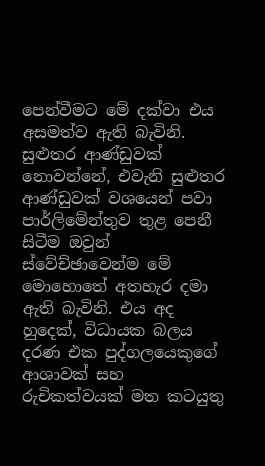පෙන්වීමට මේ දක්වා එය අසමත්ව ඇති බැවිනි. සුළුතර ආණ්ඩුවක් නොවන්නේ, එවැනි සුළුතර ආණ්ඩුවක් වශයෙන් පවා පාර්ලිමේන්තුව තුළ පෙනී සිටීම ඔවුන් ස්වේච්ඡාවෙන්ම මේ මොහොතේ අතහැර දමා ඇති බැවිනි. එය අද හුදෙක්, විධායක බලය දරණ එක පුද්ගලයෙකුගේ ආශාවක් සහ රුචිකත්වයක් මත කටයුතු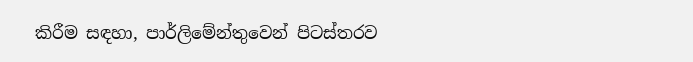කිරීම සඳහා, පාර්ලිමේන්තුවෙන් පිටස්තරව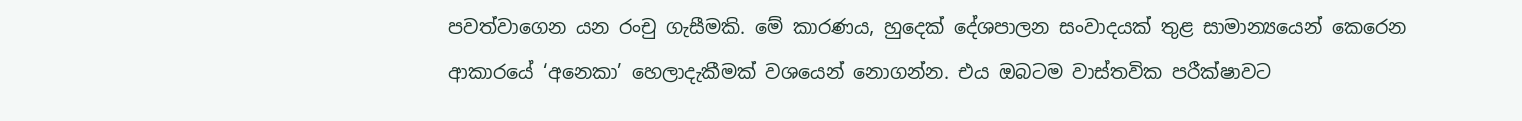පවත්වාගෙන යන රංචු ගැසීමකි. මේ කාරණය, හුදෙක් දේශපාලන සංවාදයක් තුළ සාමාන්‍යයෙන් කෙරෙන ආකාරයේ ‘අනෙකා’ හෙලාදැකීමක් වශයෙන් නොගන්න. එය ඔබටම වාස්තවික පරීක්ෂාවට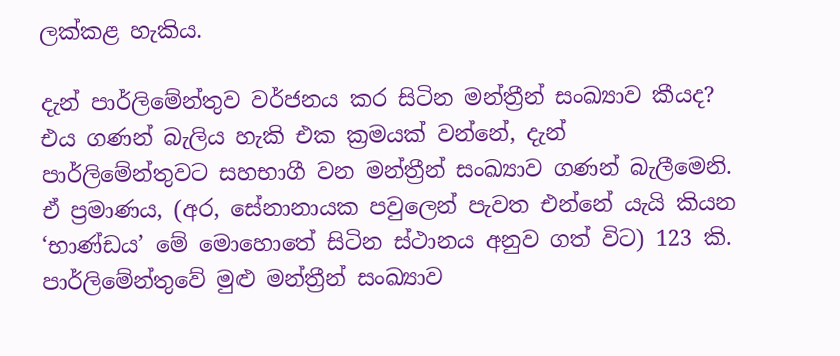ලක්කළ හැකිය.

දැන් පාර්ලිමේන්තුව වර්ජනය කර සිටින මන්ත්‍රීන් සංඛ්‍යාව කීයද? එය ගණන් බැලිය හැකි එක ක්‍රමයක් වන්නේ, දැන් පාර්ලිමේන්තුවට සහභාගී වන මන්ත්‍රීන් සංඛ්‍යාව ගණන් බැලීමෙනි. ඒ ප්‍රමාණය, (අර, සේනානායක පවුලෙන් පැවත එන්නේ යැයි කියන ‘භාණ්ඩය’ මේ මොහොතේ සිටින ස්ථානය අනුව ගත් විට) 123 කි. පාර්ලිමේන්තුවේ මුළු මන්ත්‍රීන් සංඛ්‍යාව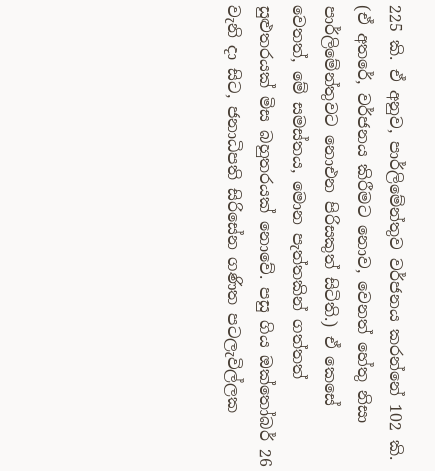225 කි. ඒ අනුව, පාර්ලිමේන්තුව වර්ජනය කරන්නේ 102 කි. (ඒ අතරේ, වර්ජනය කිරීමට නොව, වෙනත් හේතු නිසා පාර්ලිමේන්තුවට නොඑන පිරිසකුත් සිටිති.) ඒ කෙසේ වෙතත්, මේ සමස්තය, මොන පැත්තකින් ගත්තත් සුළුතරයක් මිස බහුතරයක් නොවේ. පසු ගිය ඔක්තෝබර් 26 වැනි දා සිට, ජනාධිපති සිරිසේන ගණිත පටලැවිල්ලක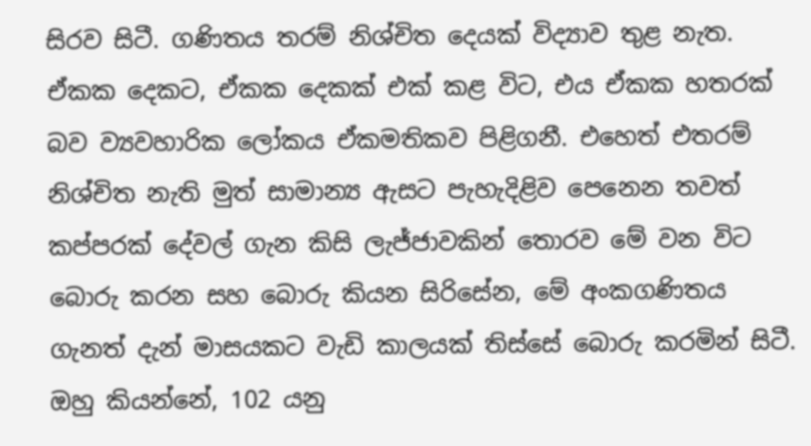සිරව සිටී. ගණිතය තරම් නිශ්චිත දෙයක් විද්‍යාව තුළ නැත. ඒකක දෙකට, ඒකක දෙකක් එක් කළ විට, එය ඒකක හතරක් බව ව්‍යවහාරික ලෝකය ඒකමතිකව පිළිගනී. එහෙත් එතරම් නිශ්චිත නැති මුත් සාමාන්‍ය ඇසට පැහැදිළිව පෙනෙන තවත් කප්පරක් දේවල් ගැන කිසි ලැජ්ජාවකින් තොරව මේ වන විට බොරු කරන සහ බොරු කියන සිරිසේන, මේ අංකගණිතය ගැනත් දැන් මාසයකට වැඩි කාලයක් තිස්සේ බොරු කරමින් සිටී. ඔහු කියන්නේ, 102 යනු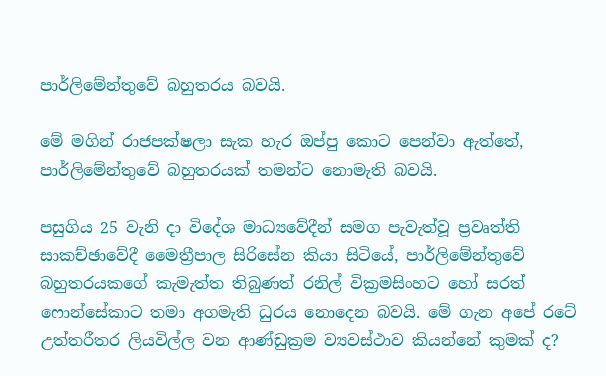පාර්ලිමේන්තුවේ බහුතරය බවයි.

මේ මගින් රාජපක්ෂලා සැක හැර ඔප්පු කොට පෙන්වා ඇත්තේ, පාර්ලිමේන්තුවේ බහුතරයක් තමන්ට නොමැති බවයි.

පසුගිය 25 වැනි දා විදේශ මාධ්‍යවේදීන් සමග පැවැත්වූ ප්‍රවෘත්ති සාකච්ඡාවේදී මෛත්‍රීපාල සිරිසේන කියා සිටියේ, පාර්ලිමේන්තුවේ බහුතරයකගේ කැමැත්ත තිබුණත් රනිල් වික්‍රමසිංහට හෝ සරත් ෆොන්සේකාට තමා අගමැති ධුරය නොදෙන බවයි. මේ ගැන අපේ රටේ උත්තරීතර ලියවිල්ල වන ආණ්ඩුක්‍රම ව්‍යවස්ථාව කියන්නේ කුමක් ද?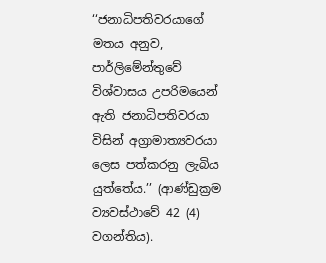‘‘ජනාධිපතිවරයාගේ මතය අනුව, පාර්ලිමේන්තුවේ විශ්වාසය උපරිමයෙන් ඇති ජනාධිපතිවරයා විසින් අග්‍රාමාත්‍යවරයා ලෙස පත්කරනු ලැබිය යුත්තේය.’’ (ආණ්ඩුක්‍රම ව්‍යවස්ථාවේ 42 (4) වගන්තිය).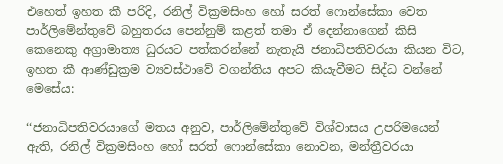එහෙත් ඉහත කී පරිදි, රනිල් වික්‍රමසිංහ හෝ සරත් ෆොන්සේකා වෙත පාර්ලිමේන්තුවේ බහුතරය පෙන්නුම් කළත් තමා ඒ දෙන්නාගෙන් කිසි කෙනෙකු අග්‍රාමාත්‍ය ධුරයට පත්කරන්නේ නැතැයි ජනාධිපතිවරයා කියන විට, ඉහත කී ආණ්ඩුක්‍රම ව්‍යවස්ථාවේ වගන්තිය අපට කියැවීමට සිද්ධ වන්නේ මෙසේය:

‘‘ජනාධිපතිවරයාගේ මතය අනුව, පාර්ලිමේන්තුවේ විශ්වාසය උපරිමයෙන් ඇති, රනිල් වික්‍රමසිංහ හෝ සරත් ෆොන්සේකා නොවන, මන්ත්‍රීවරයා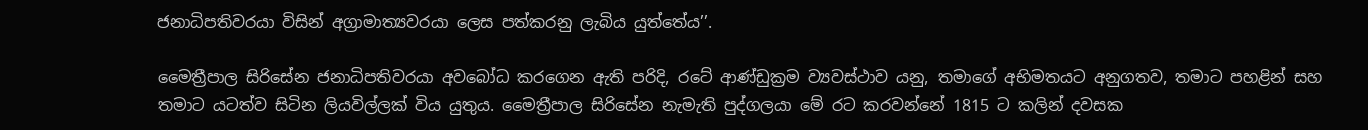ජනාධිපතිවරයා විසින් අග්‍රාමාත්‍යවරයා ලෙස පත්කරනු ලැබිය යුත්තේය’’.

මෛත්‍රීපාල සිරිසේන ජනාධිපතිවරයා අවබෝධ කරගෙන ඇති පරිදි, රටේ ආණ්ඩුක්‍රම ව්‍යවස්ථාව යනු, තමාගේ අභිමතයට අනුගතව, තමාට පහළින් සහ තමාට යටත්ව සිටින ලියවිල්ලක් විය යුතුය. මෛත්‍රීපාල සිරිසේන නැමැති පුද්ගලයා මේ රට කරවන්නේ 1815 ට කලින් දවසක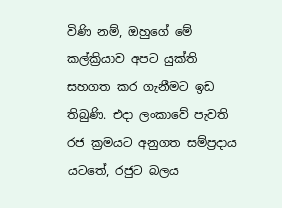විණි නම්, ඔහුගේ මේ කල්ක්‍රියාව අපට යුක්ති සහගත කර ගැනීමට ඉඩ තිබුණි. එදා ලංකාවේ පැවති රජ ක්‍රමයට අනුගත සම්ප්‍රදාය යටතේ, රජුට බලය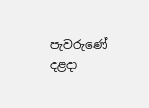පැවරුණේ දළදා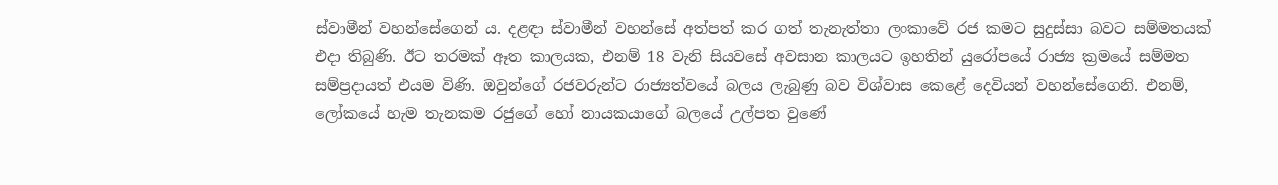ස්වාමීන් වහන්සේගෙන් ය. දළඳා ස්වාමීන් වහන්සේ අත්පත් කර ගත් තැනැත්තා ලංකාවේ රජ කමට සුදුස්සා බවට සම්මතයක් එදා තිබුණි. ඊට තරමක් ඈත කාලයක, එනම් 18 වැනි සියවසේ අවසාන කාලයට ඉහතින් යුරෝපයේ රාජ්‍ය ක්‍රමයේ සම්මත සම්ප්‍රදායත් එයම විණි. ඔවුන්ගේ රජවරුන්ට රාජ්‍යත්වයේ බලය ලැබුණු බව විශ්වාස කෙළේ දෙවියන් වහන්සේගෙනි. එනම්, ලෝකයේ හැම තැනකම රජුගේ හෝ නායකයාගේ බලයේ උල්පත වුණේ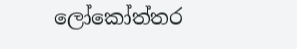ලෝකෝත්තර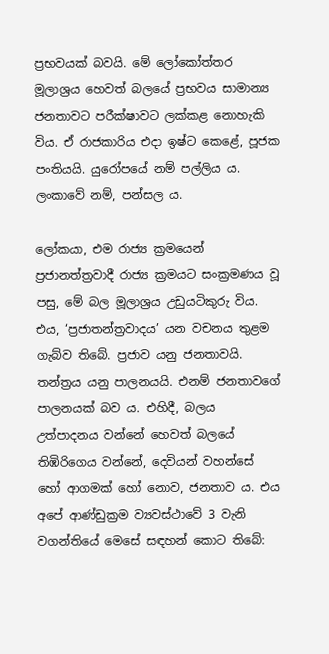ප්‍රභවයක් බවයි. මේ ලෝකෝත්තර මූලාශ්‍රය හෙවත් බලයේ ප්‍රභවය සාමාන්‍ය ජනතාවට පරීක්ෂාවට ලක්කළ නොහැකි විය. ඒ රාජකාරිය එදා ඉෂ්ට කෙළේ, පූජක පංතියයි. යුරෝපයේ නම් පල්ලිය ය. ලංකාවේ නම්, පන්සල ය.

ලෝකයා, එම රාජ්‍ය ක්‍රමයෙන් ප්‍රජානත්ත්‍රවාදී රාජ්‍ය ක්‍රමයට සංක්‍රමණය වූ පසු, මේ බල මූලාශ්‍රය උඩුයටිකුරු විය. එය, ‘ප්‍රජාතන්ත්‍රවාදය’ යන වචනය තුළම ගැබ්ව තිබේ. ප්‍රජාව යනු ජනතාවයි. තන්ත්‍රය යනු පාලනයයි. එනම් ජනතාවගේ පාලනයක් බව ය. එහිදී, බලය උත්පාදනය වන්නේ හෙවත් බලයේ තිඹිරිගෙය වන්නේ, දෙවියන් වහන්සේ හෝ ආගමක් හෝ නොව, ජනතාව ය. එය අපේ ආණ්ඩුක්‍රම ව්‍යවස්ථාවේ 3 වැනි වගන්තියේ මෙසේ සඳහන් කොට තිබේ: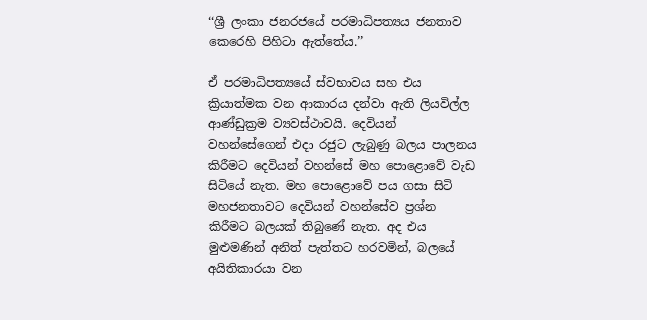‘‘ශ්‍රී ලංකා ජනරජයේ පරමාධිපත්‍යය ජනතාව කෙරෙහි පිහිටා ඇත්තේය.’’

ඒ පරමාධිපත්‍යයේ ස්වභාවය සහ එය ක්‍රියාත්මක වන ආකාරය දන්වා ඇති ලියවිල්ල ආණ්ඩුක්‍රම ව්‍යවස්ථාවයි. දෙවියන් වහන්සේගෙන් එදා රජුට ලැබුණු බලය පාලනය කිරීමට දෙවියන් වහන්සේ මහ පොළොවේ වැඩ සිටියේ නැත. මහ පොළොවේ පය ගසා සිටි මහජනතාවට දෙවියන් වහන්සේව ප්‍රශ්න කිරීමට බලයක් තිබුණේ නැත. අද එය මුළුමණින් අනිත් පැත්තට හරවමින්, බලයේ අයිතිකාරයා වන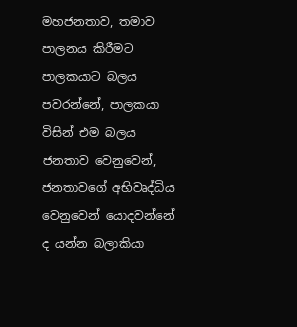මහජනතාව, තමාව පාලනය කිරීමට පාලකයාට බලය පවරන්නේ, පාලකයා විසින් එම බලය ජනතාව වෙනුවෙන්, ජනතාවගේ අභිවෘද්ධිය වෙනුවෙන් යොදවන්නේ ද යන්න බලාකියා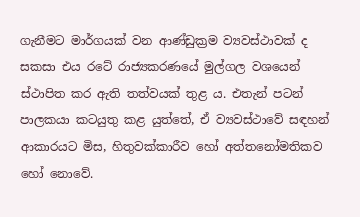ගැනීමට මාර්ගයක් වන ආණ්ඩුක්‍රම ව්‍යවස්ථාවක් ද සකසා එය රටේ රාජ්‍යකරණයේ මුල්ගල වශයෙන් ස්ථාපිත කර ඇති තත්වයක් තුළ ය. එතැන් පටන් පාලකයා කටයුතු කළ යුත්තේ, ඒ ව්‍යවස්ථාවේ සඳහන් ආකාරයට මිස, හිතුවක්කාරීව හෝ අත්තනෝමතිකව හෝ නොවේ.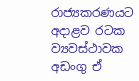රාජ්‍යකරණයට අදාළව රටක ව්‍යවස්ථාවක අඩංගු ඒ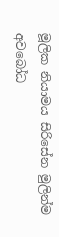මූලික නියාමය සිරිසේන මුලින්ම අවබෝධ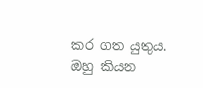කර ගත යුතුය. ඔහු කියන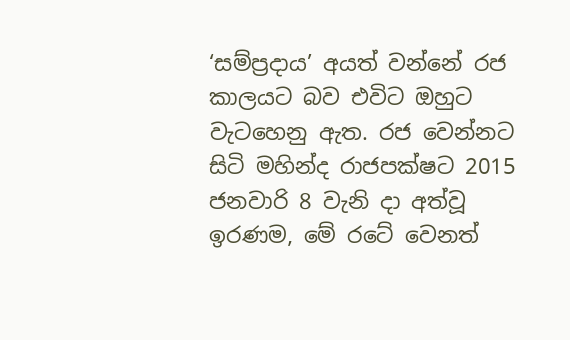‘සම්ප්‍රදාය’ අයත් වන්නේ රජ කාලයට බව එවිට ඔහුට වැටහෙනු ඇත. රජ වෙන්නට සිටි මහින්ද රාජපක්ෂට 2015 ජනවාරි 8 වැනි දා අත්වූ ඉරණම, මේ රටේ වෙනත්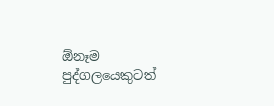ඕනෑම පුද්ගලයෙකුටත්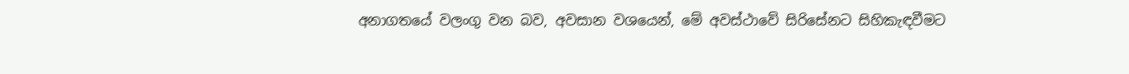අනාගතයේ වලංගු වන බව, අවසාන වශයෙන්, මේ අවස්ථාවේ සිරිසේනට සිහිකැඳවීමට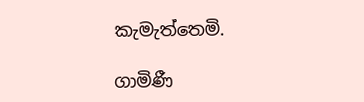කැමැත්තෙමි.

ගාමිණී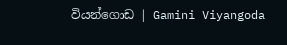වියන්ගොඩ | Gamini Viyangoda